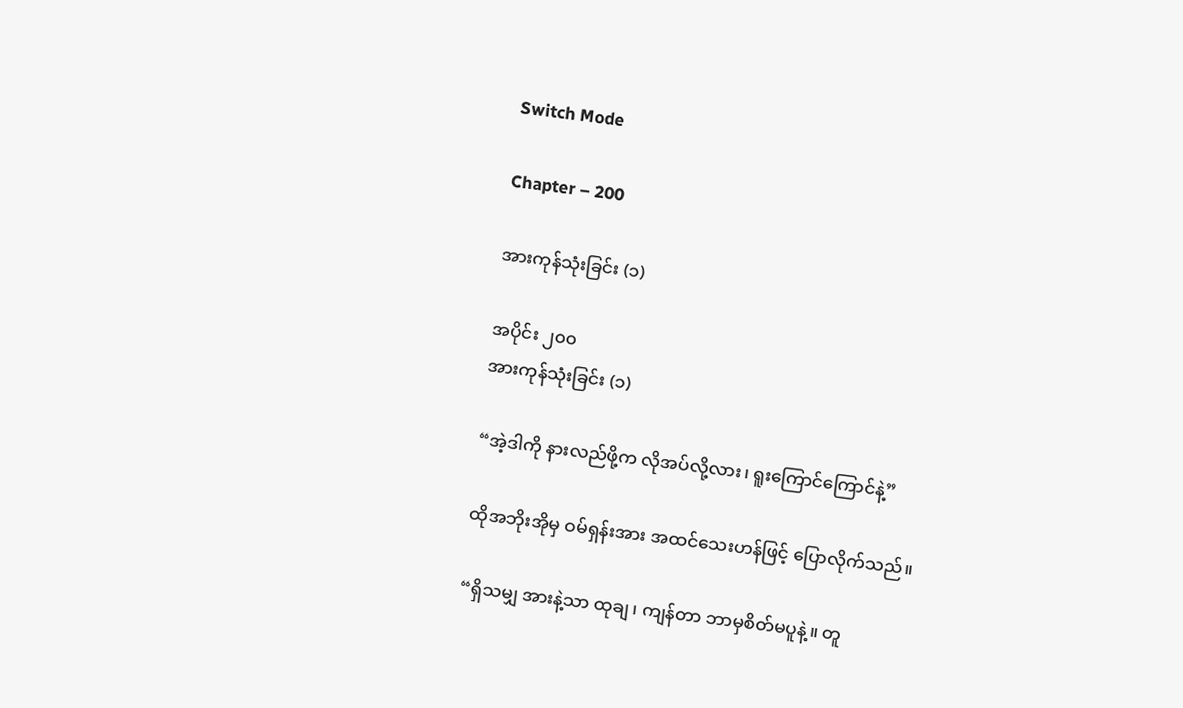Switch Mode

Chapter – 200

အားကုန်သုံးခြင်း (၁)

အပိုင်း ၂၀၀
အားကုန်သုံးခြင်း (၁)

“အဲ့ဒါကို နားလည်ဖို့က လိုအပ်လို့လား၊ ရူးကြောင်ကြောင်နဲ့”

ထိုအဘိုးအိုမှ ဝမ်ရှန်းအား အထင်သေးဟန်ဖြင့် ပြောလိုက်သည်။

“ရှိသမျှ အားနဲ့သာ ထုချ၊ ကျန်တာ ဘာမှစိတ်မပူနဲ့။ တူ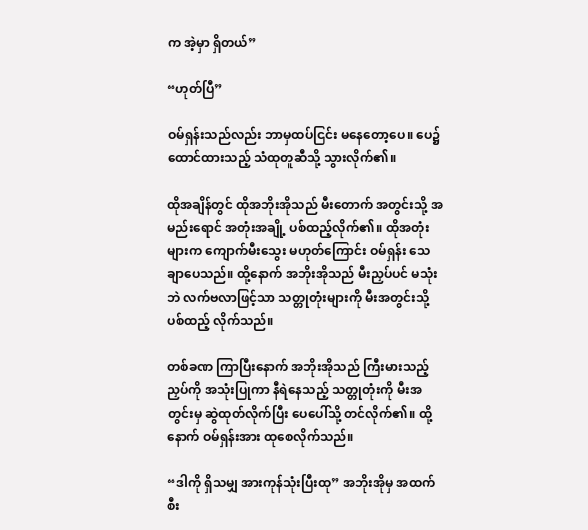က အဲ့မှာ ရှိတယ်”

“ဟုတ်ပြီ”

ဝမ်ရှန်းသည်လည်း ဘာမှထပ်ငြင်း မနေတော့ပေ။ ပေ၌ ထောင်ထားသည့် သံထုတူဆီသို့ သွားလိုက်၏။

ထိုအချိန်တွင် ထိုအဘိုးအိုသည် မီးတောက် အတွင်းသို့ အမည်းရောင် အတုံးအချို့ ပစ်ထည့်လိုက်၏။ ထိုအတုံးများက ကျောက်မီးသွေး မဟုတ်ကြောင်း ဝမ်ရှန်း သေချာပေသည်။ ထို့နောက် အဘိုးအိုသည် မီးညှပ်ပင် မသုံးဘဲ လက်ဗလာဖြင့်သာ သတ္တုတုံးများကို မီးအတွင်းသို့ ပစ်ထည့် လိုက်သည်။

တစ်ခဏ ကြာပြီးနောက် အဘိုးအိုသည် ကြီးမားသည့် ညှပ်ကို အသုံးပြုကာ နီရဲနေသည့် သတ္တုတုံးကို မီးအတွင်းမှ ဆွဲထုတ်လိုက်ပြီး ပေပေါ်သို့ တင်လိုက်၏။ ထို့နောက် ဝမ်ရှန်းအား ထုစေလိုက်သည်။

“ဒါကို ရှိသမျှ အားကုန်သုံးပြီးထု” အဘိုးအိုမှ အထက်စီး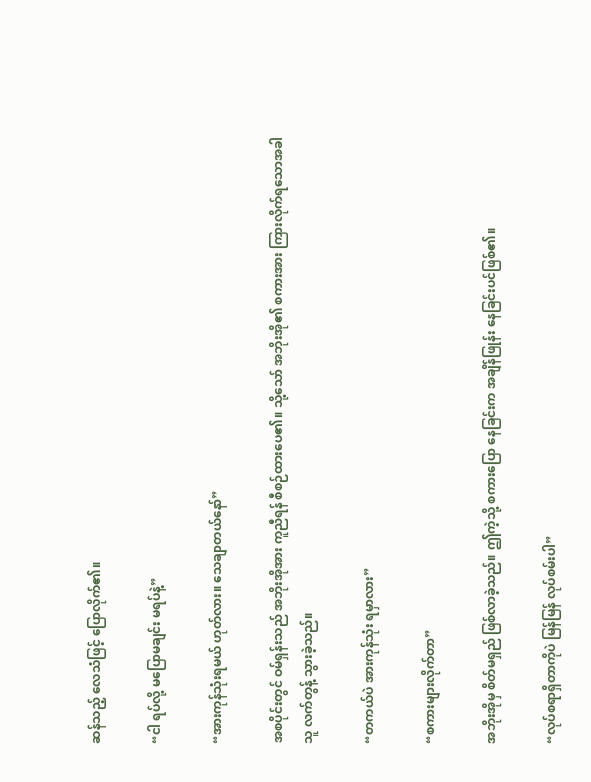ဆန်သည့် လေသံဖြင့် ပြောလိုက်၏။

“ငါ ရပ်လို့ မပြောမချင်း မရပ်နဲ့”

“အားကုန်သုံးရမယ် ဟုတ်လား။ သေချာတယ်နော်”

အစပိုင်းတွင် ဝမ်ရှန်းသည် အဘိုးအိုအား ကူညီရန် စီစဉ်ထားပေ၏။ သို့သော် အဘိုးအို၏ စကားအား ကြားလိုက်ရသောအခါ သူ လက်တွန့် သွားခဲ့သည်။

“တကယ်ပဲ အားကုန်သုံး ရမှာလား”

“စကားများလိုက်တာ”

အဘိုးအိုမှ စိတ်မရှည် ဖြစ်လာခဲ့သည်။ ဤကဲ့သို့ စကားပြော နေခြင်းက အချိန်ဖြုန်း နေခြင်းပင်ဖြစ်၏။

“လုပ်စရာရှိတာကိုပဲ မြန်မြန် လုပ်စမ်းပါ”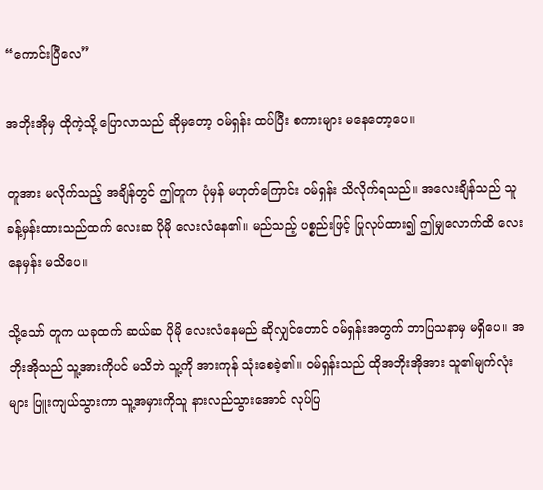“ကောင်းပြီလေ”

အဘိုးအိုမှ ထိုကဲ့သို့ ပြောလာသည် ဆိုမှတော့ ဝမ်ရှန်း ထပ်ပြီး စကားများ မနေတော့ပေ။

တူအား မလိုက်သည့် အချိန်တွင် ဤတူက ပုံမှန် မဟုတ်ကြောင်း ဝမ်ရှန်း သိလိုက်ရသည်။ အလေးချိန်သည် သူခန့်မှန်းထားသည်ထက် လေးဆ ပိုမို လေးလံနေ၏။ မည်သည့် ပစ္စည်းဖြင့် ပြုလုပ်ထား၍ ဤမျှလောက်ထိ လေးနေမှန်း မသိပေ။

သို့သော် တူက ယခုထက် ဆယ်ဆ ပိုမို လေးလံနေမည် ဆိုလျှင်တောင် ဝမ်ရှန်းအတွက် ဘာပြသနာမှ မရှိပေ။ အဘိုးအိုသည် သူ့အားကိုပင် မသိဘဲ သူ့ကို အားကုန် သုံးစေခဲ့၏။ ဝမ်ရှန်းသည် ထိုအဘိုးအိုအား သူ၏မျက်လုံးများ ပြူးကျယ်သွားကာ သူ့အမှားကိုသူ နားလည်သွားအောင် လုပ်ပြ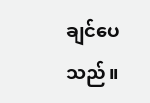ချင်ပေသည်။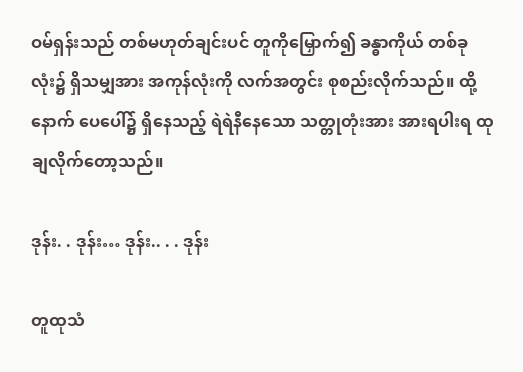ဝမ်ရှန်းသည် တစ်မဟုတ်ချင်းပင် တူကိုမြှောက်၍ ခန္ဓာကိုယ် တစ်ခုလုံး၌ ရှိသမျှအား အကုန်လုံးကို လက်အတွင်း စုစည်းလိုက်သည်။ ထို့နောက် ပေပေါ်၌ ရှိနေသည့် ရဲရဲနီနေသော သတ္တုတုံးအား အားရပါးရ ထုချလိုက်တော့သည်။

ဒုန်း. . ဒုန်း… ဒုန်း.. . . ဒုန်း

တူထုသံ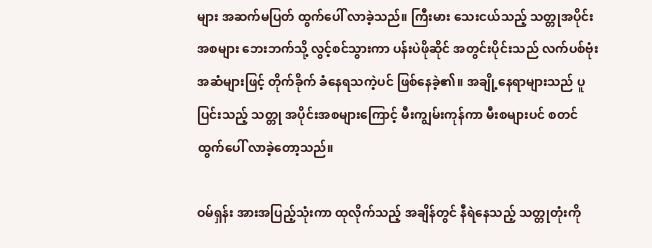များ အဆက်မပြတ် ထွက်ပေါ် လာခဲ့သည်။ ကြီးမား သေးငယ်သည့် သတ္တုအပိုင်းအစများ ဘေးဘက်သို့ လွင့်စင်သွားကာ ပန်းပဲဖိုဆိုင် အတွင်းပိုင်းသည် လက်ပစ်ဗုံး အဆံများဖြင့် တိုက်ခိုက် ခံနေရသကဲ့ပင် ဖြစ်နေခဲ့၏။ အချို့နေရာများသည် ပူပြင်းသည့် သတ္တု အပိုင်းအစများကြောင့် မီးကျွမ်းကုန်ကာ မီးစများပင် စတင် ထွက်ပေါ် လာခဲ့တော့သည်။

ဝမ်ရှန်း အားအပြည့်သုံးကာ ထုလိုက်သည့် အချိန်တွင် နီရဲနေသည့် သတ္တုတုံးကို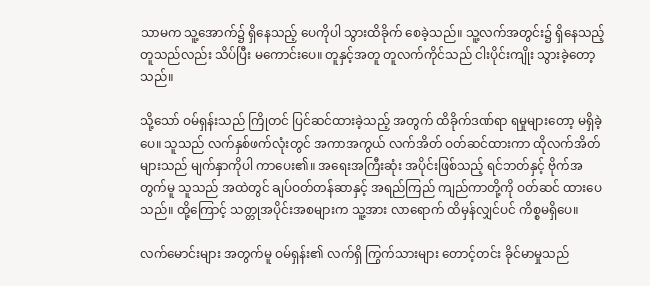သာမက သူ့အောက်၌ ရှိနေသည့် ပေကိုပါ သွားထိခိုက် စေခဲ့သည်။ သူ့လက်အတွင်း၌ ရှိနေသည့် တူသည်လည်း သိပ်ပြီး မကောင်းပေ။ တူနှင့်အတူ တူလက်ကိုင်သည် ငါးပိုင်းကျိုး သွားခဲ့တော့သည်။

သို့သော် ဝမ်ရှန်းသည် ကြိုတင် ပြင်ဆင်ထားခဲ့သည့် အတွက် ထိခိုက်ဒဏ်ရာ ရမှုများတော့ မရှိခဲ့ပေ။ သူသည် လက်နှစ်ဖက်လုံးတွင် အကာအကွယ် လက်အိတ် ဝတ်ဆင်ထားကာ ထိုလက်အိတ်များသည် မျက်နှာကိုပါ ကာပေး၏။ အရေးအကြီးဆုံး အပိုင်းဖြစ်သည့် ရင်ဘတ်နှင့် ဗိုက်အတွက်မူ သူသည် အထဲတွင် ချပ်ဝတ်တန်ဆာနှင့် အရည်ကြည် ကျည်ကာတို့ကို ဝတ်ဆင် ထားပေသည်။ ထို့ကြောင့် သတ္တုအပိုင်းအစများက သူ့အား လာရောက် ထိမှန်လျှင်ပင် ကိစ္စမရှိပေ။

လက်မောင်းများ အတွက်မူ ဝမ်ရှန်း၏ လက်ရှိ ကြွက်သားများ တောင့်တင်း ခိုင်မာမှုသည်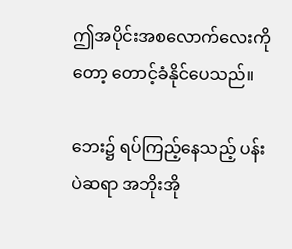ဤအပိုင်းအစလောက်လေးကိုတော့ တောင့်ခံနိုင်ပေသည်။

ဘေး၌ ရပ်ကြည့်နေသည့် ပန်းပဲဆရာ အဘိုးအို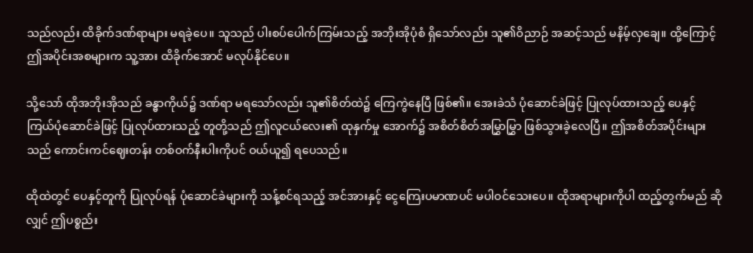သည်လည်း ထိခိုက်ဒဏ်ရာများ မရခဲ့ပေ။ သူသည် ပါးစပ်ပေါက်ကြမ်းသည့် အဘိုးအိုပုံစံ ရှိသော်လည်း သူ၏ဝိညာဉ် အဆင့်သည် မနိမ့်လှချေ။ ထို့ကြောင့် ဤအပိုင်းအစများက သူ့အား ထိခိုက်အောင် မလုပ်နိုင်ပေ။

သို့သော် ထိုအဘိုးအိုသည် ခန္ဓာကိုယ်၌ ဒဏ်ရာ မရသော်လည်း သူ၏စိတ်ထဲ၌ ကြေကွဲနေပြီ ဖြစ်၏။ အေးခဲသံ ပုံဆောင်ခဲဖြင့် ပြုလုပ်ထားသည့် ပေနှင့် ကြယ်ပုံဆောင်ခဲဖြင့် ပြုလုပ်ထားသည့် တူတို့သည် ဤလူငယ်လေး၏ ထုနှက်မှု အောက်၌ အစိတ်စိတ်အမြွှာမြွှာ ဖြစ်သွားခဲ့လေပြီ။ ဤအစိတ်အပိုင်းများသည် ကောင်းကင်ဈေးတန်း တစ်ဝက်နီးပါးကိုပင် ဝယ်ယူ၍ ရပေသည်။

ထိုထဲတွင် ပေနှင့်တူကို ပြုလုပ်ရန် ပုံဆောင်ခဲများကို သန့်စင်ရသည့် အင်အားနှင့် ငွေကြေးပမာဏပင် မပါဝင်သေးပေ။ ထိုအရာများကိုပါ ထည့်တွက်မည် ဆိုလျှင် ဤပစ္စည်း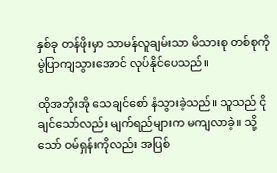နှစ်ခု တန်ဖိုးမှာ သာမန်လူချမ်းသာ မိသားစု တစ်စုကို မွဲပြာကျသွားအောင် လုပ်နိုင်ပေသည်။

ထိုအဘိုးအို သေချင်စော် နံသွားခဲ့သည်။ သူသည် ငိုချင်သော်လည်း မျက်ရည်များက မကျလာခဲ့။ သို့သော် ဝမ်ရှန်းကိုလည်း အပြစ်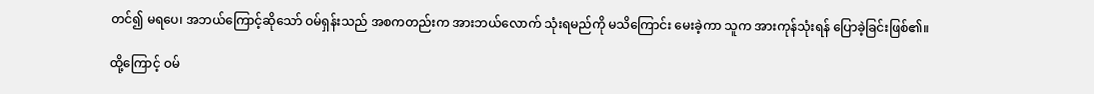တင်၍ မရပေ၊ အဘယ်ကြောင့်ဆိုသော် ဝမ်ရှန်းသည် အစကတည်းက အားဘယ်လောက် သုံးရမည်ကို မသိကြောင်း မေးခဲ့ကာ သူက အားကုန်သုံးရန် ပြောခဲ့ခြင်းဖြစ်၏။

ထို့ကြောင့် ဝမ်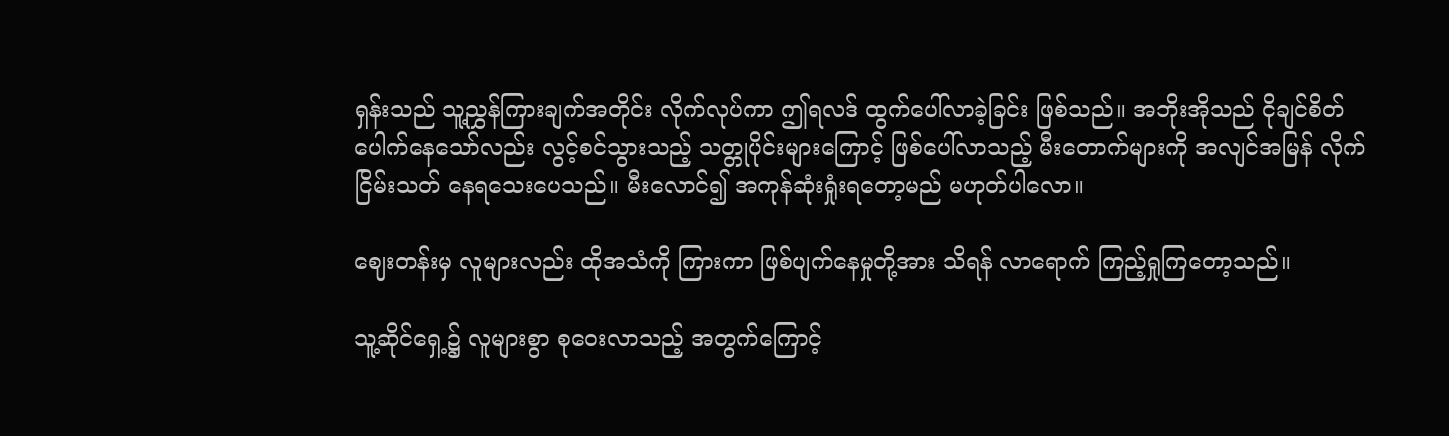ရှန်းသည် သူ့ညွှန်ကြားချက်အတိုင်း လိုက်လုပ်ကာ ဤရလဒ် ထွက်ပေါ်လာခဲ့ခြင်း ဖြစ်သည်။ အဘိုးအိုသည် ငိုချင်စိတ် ပေါက်နေသော်လည်း လွင့်စင်သွားသည့် သတ္တုပိုင်းများကြောင့် ဖြစ်ပေါ်လာသည့် မီးတောက်များကို အလျင်အမြန် လိုက်ငြိမ်းသတ် နေရသေးပေသည်။ မီးလောင်၍ အကုန်ဆုံးရှုံးရတော့မည် မဟုတ်ပါလော။

ဈေးတန်းမှ လူများလည်း ထိုအသံကို ကြားကာ ဖြစ်ပျက်နေမှုတို့အား သိရန် လာရောက် ကြည့်ရှုကြတော့သည်။

သူ့ဆိုင်ရှေ့၌ လူများစွာ စုဝေးလာသည့် အတွက်ကြောင့်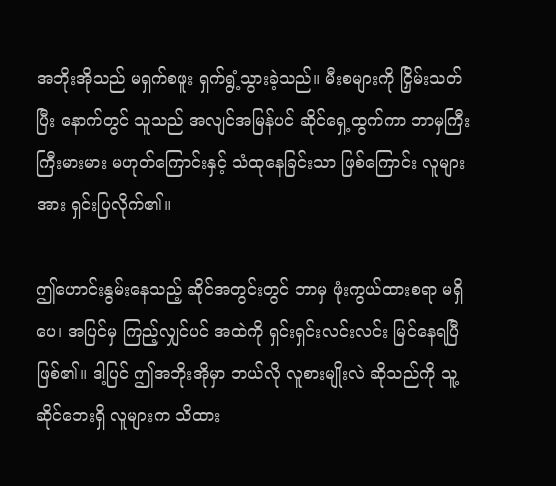အဘိုးအိုသည် မရှက်စဖူး ရှက်ရွံ့သွားခဲ့သည်။ မီးစများကို ငြှိမ်းသတ်ပြီး နောက်တွင် သူသည် အလျင်အမြန်ပင် ဆိုင်ရှေ့ထွက်ကာ ဘာမှကြီးကြီးမားမား မဟုတ်ကြောင်းနှင့် သံထုနေခြင်းသာ ဖြစ်ကြောင်း လူများအား ရှင်းပြလိုက်၏။

ဤဟောင်းနွမ်းနေသည့် ဆိုင်အတွင်းတွင် ဘာမှ ဖုံးကွယ်ထားစရာ မရှိပေ၊ အပြင်မှ ကြည့်လျှင်ပင် အထဲကို ရှင်းရှင်းလင်းလင်း မြင်နေရပြီဖြစ်၏။ ဒါ့ပြင် ဤအဘိုးအိုမှာ ဘယ်လို လူစားမျိုးလဲ ဆိုသည်ကို သူ့ဆိုင်ဘေးရှိ လူများက သိထား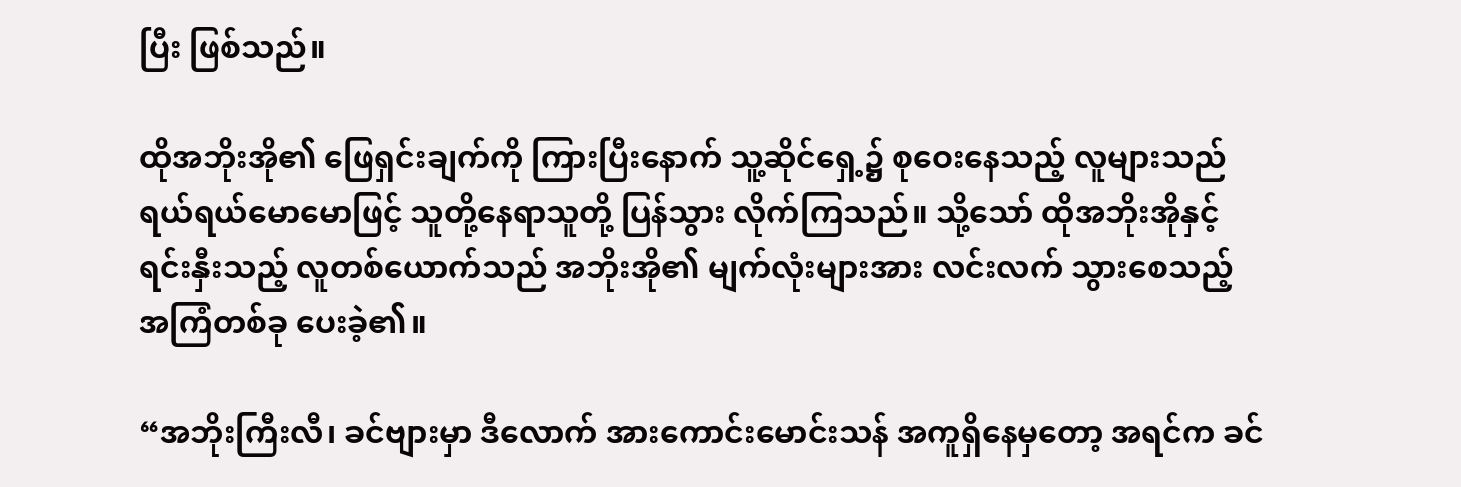ပြီး ဖြစ်သည်။

ထိုအဘိုးအို၏ ဖြေရှင်းချက်ကို ကြားပြီးနောက် သူ့ဆိုင်ရှေ့၌ စုဝေးနေသည့် လူများသည် ရယ်ရယ်မောမောဖြင့် သူတို့နေရာသူတို့ ပြန်သွား လိုက်ကြသည်။ သို့သော် ထိုအဘိုးအိုနှင့် ရင်းနှီးသည့် လူတစ်ယောက်သည် အဘိုးအို၏ မျက်လုံးများအား လင်းလက် သွားစေသည့် အကြံတစ်ခု ပေးခဲ့၏။

“အဘိုးကြီးလီ၊ ခင်ဗျားမှာ ဒီလောက် အားကောင်းမောင်းသန် အကူရှိနေမှတော့ အရင်က ခင်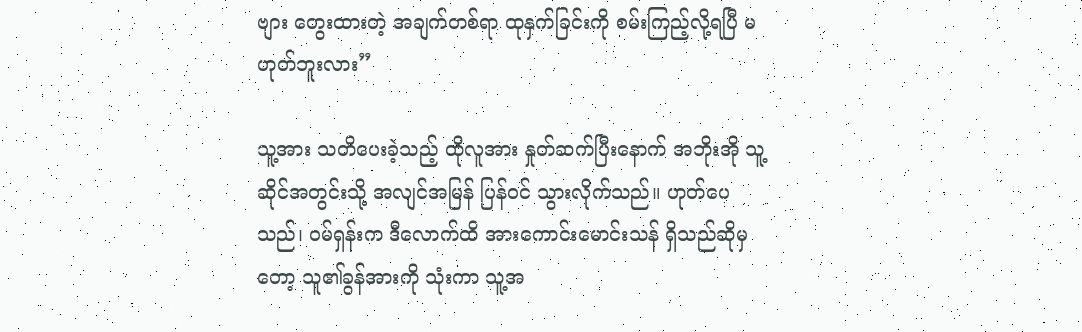ဗျား တွေးထားတဲ့ အချက်တစ်ရာ ထုနှက်ခြင်းကို စမ်းကြည့်လို့ရပြီ မဟုတ်ဘူးလား”

သူ့အား သတိပေးခဲ့သည့် ထိုလူအား နှုတ်ဆက်ပြီးနောက် အဘိုးအို သူ့ဆိုင်အတွင်းသို့ အလျင်အမြန် ပြန်ဝင် သွားလိုက်သည်။ ဟုတ်ပေသည်၊ ဝမ်ရှန်းက ဒီလောက်ထိ အားကောင်းမောင်းသန် ရှိသည်ဆိုမှတော့ သူ၏ခွန်အားကို သုံးကာ သူ့အ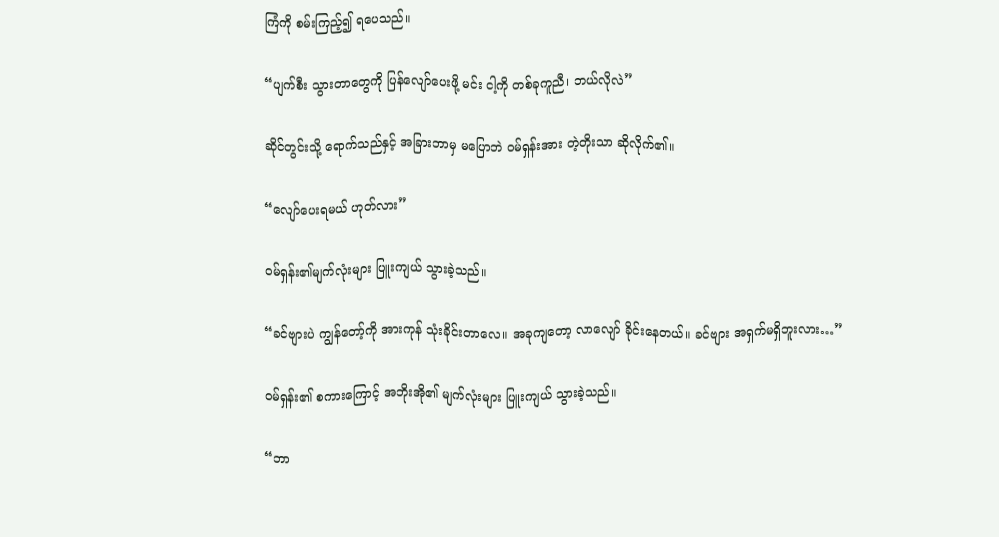ကြံကို စမ်းကြည့်၍ ရပေသည်။

“ပျက်စီး သွားတာတွေကို ပြန်လျော်ပေးဖို့ မင်း ငါ့ကို တစ်ခုကူညီ၊ ဘယ်လိုလဲ”

ဆိုင်တွင်းသို့ ရောက်သည်နှင့် အခြားဘာမှ မပြောဘဲ ဝမ်ရှန်းအား တဲ့တိုးသာ ဆိုလိုက်၏။

“လျော်ပေးရမယ် ဟုတ်လား”

ဝမ်ရှန်း၏မျက်လုံးများ ပြူးကျယ် သွားခဲ့သည်။

“ခင်ဗျားပဲ ကျွန်တော့်ကို အားကုန် သုံးခိုင်းတာလေ။ အခုကျတော့ လာလျော် ခိုင်းနေတယ်။ ခင်ဗျား အရှက်မရှိဘူးလား…”

ဝမ်ရှန်း၏ စကားကြောင့် အဘိုးအို၏ မျက်လုံးများ ပြူးကျယ် သွားခဲ့သည်။

“ဘာ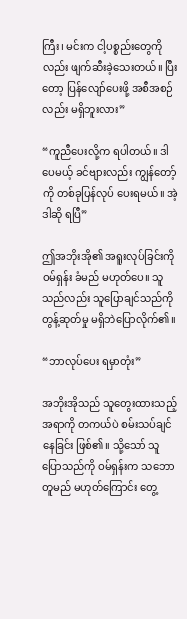ကြီး၊ မင်းက ငါ့ပစ္စည်းတွေကိုလည်း ဖျက်ဆီးခဲ့သေးတယ်။ ပြီးတော့ ပြန်လျော်ပေးဖို့ အစီအစဉ်လည်း မရှိဘူးလား”

“ကူညီပေးလို့က ရပါတယ်။ ဒါပေမယ့် ခင်ဗျားလည်း ကျွန်တော့်ကို တစ်ခုပြန်လုပ် ပေးရမယ်။ အဲ့ဒါဆို ရပြီ”

ဤအဘိုးအို၏ အရူးလုပ်ခြင်းကို ဝမ်ရှန်း ခံမည် မဟုတ်ပေ။ သူသည်လည်း သူပြောချင်သည်ကို တွန့်ဆုတ်မှု မရှိဘဲပြောလိုက်၏။

“ဘာလုပ်ပေး ရမှာတုံး”

အဘိုးအိုသည် သူတွေးထားသည့် အရာကို တကယ်ပဲ စမ်းသပ်ချင်နေခြင်း ဖြစ်၏။ သို့သော် သူပြောသည်ကို ဝမ်ရှန်းက သဘောတူမည် မဟုတ်ကြောင်း တွေ့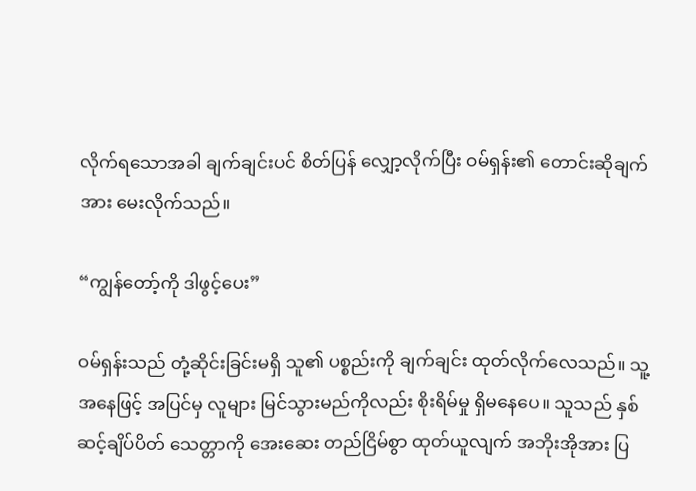လိုက်ရသောအခါ ချက်ချင်းပင် စိတ်ပြန် လျှော့လိုက်ပြီး ဝမ်ရှန်း၏ တောင်းဆိုချက်အား မေးလိုက်သည်။

“ကျွန်တော့်ကို ဒါဖွင့်ပေး”

ဝမ်ရှန်းသည် တုံ့ဆိုင်းခြင်းမရှိ သူ၏ ပစ္စည်းကို ချက်ချင်း ထုတ်လိုက်လေသည်။ သူ့အနေဖြင့် အပြင်မှ လူများ မြင်သွားမည်ကိုလည်း စိုးရိမ်မှု ရှိမနေပေ။ သူသည် နှစ်ဆင့်ချိပ်ပိတ် သေတ္တာကို အေးဆေး တည်ငြိမ်စွာ ထုတ်ယူလျက် အဘိုးအိုအား ပြ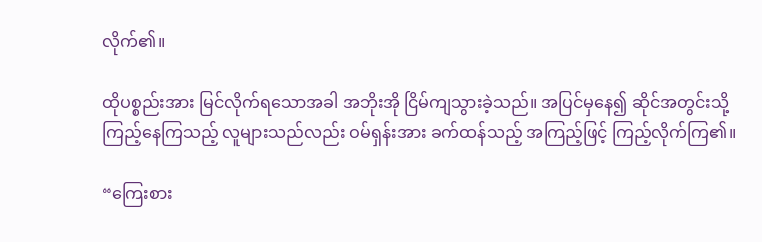လိုက်၏။

ထိုပစ္စည်းအား မြင်လိုက်ရသောအခါ အဘိုးအို ငြိမ်ကျသွားခဲ့သည်။ အပြင်မှနေ၍ ဆိုင်အတွင်းသို့ ကြည့်နေကြသည့် လူများသည်လည်း ဝမ်ရှန်းအား ခက်ထန်သည့် အကြည့်ဖြင့် ကြည့်လိုက်ကြ၏။

“ကြေးစား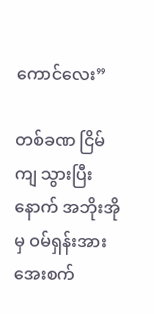ကောင်လေး”

တစ်ခဏ ငြိမ်ကျ သွားပြီးနောက် အဘိုးအိုမှ ဝမ်ရှန်းအား အေးစက်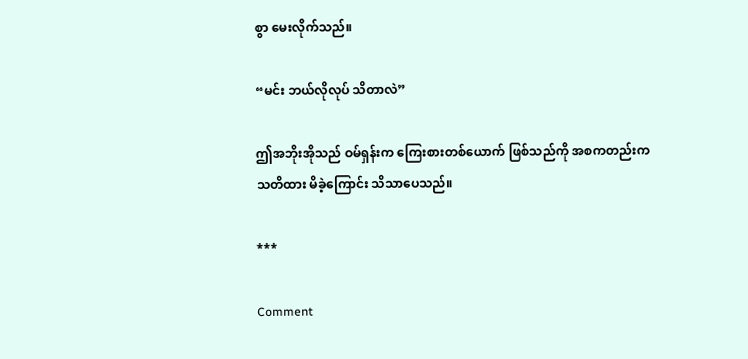စွာ မေးလိုက်သည်။

“မင်း ဘယ်လိုလုပ် သိတာလဲ”

ဤအဘိုးအိုသည် ဝမ်ရှန်းက ကြေးစားတစ်ယောက် ဖြစ်သည်ကို အစကတည်းက သတိထား မိခဲ့ကြောင်း သိသာပေသည်။

***

Comment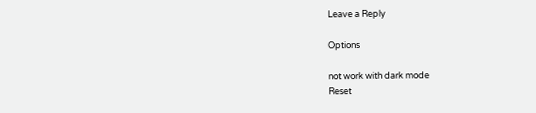Leave a Reply

Options

not work with dark mode
Reset